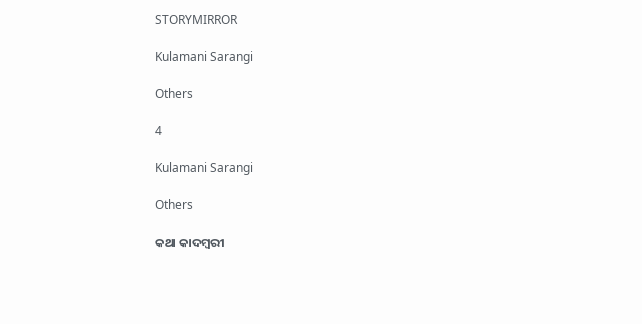STORYMIRROR

Kulamani Sarangi

Others

4

Kulamani Sarangi

Others

କଥା କାଦମ୍ବରୀ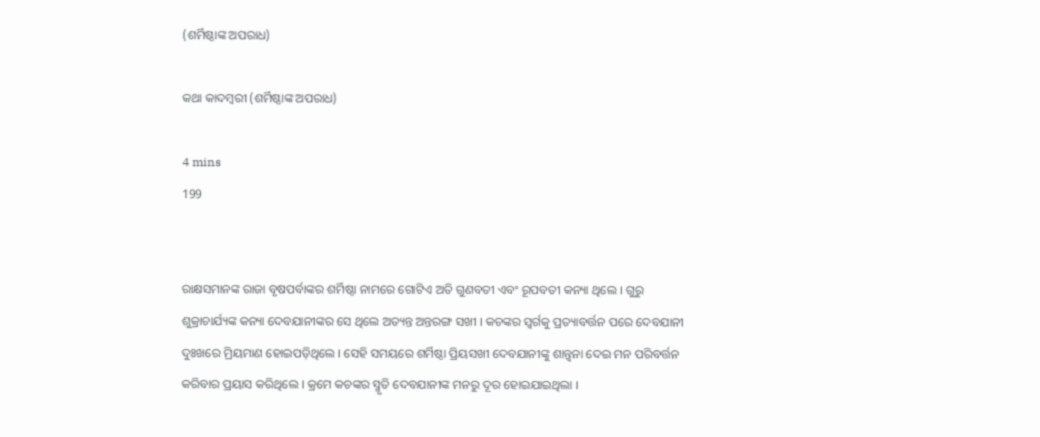(ଶର୍ମିଷ୍ଠାଙ୍କ ଅପରାଧ)

କଥା କାଦମ୍ବରୀ (ଶର୍ମିଷ୍ଠାଙ୍କ ଅପରାଧ)

4 mins
199


ରାକ୍ଷସମାନଙ୍କ ରାଜା ବୃଷପର୍ବାଙ୍କର ଶର୍ମିଷ୍ଠା ନାମରେ ଗୋଟିଏ ଅତି ଗୁଣବତୀ ଏବଂ ରୂପବତୀ କନ୍ୟା ଥିଲେ । ଗୁରୁ ଶୁକ୍ରାଚାର୍ଯ୍ୟଙ୍କ କନ୍ୟା ଦେବଯାନୀଙ୍କର ସେ ଥିଲେ ଅତ୍ୟନ୍ତ ଅନ୍ତରଙ୍ଗ ସଖୀ । କଚଙ୍କର ସ୍ୱର୍ଗକୁ ପ୍ରତ୍ୟାବର୍ତ୍ତନ ପରେ ଦେବଯାନୀ ଦୁଃଖରେ ମ୍ରିୟମାଣ ହୋଇପଡ଼ିଥିଲେ । ସେହି ସମୟରେ ଶର୍ମିଷ୍ଠା ପ୍ରିୟସଖୀ ଦେବଯାନୀଙ୍କୁ ଶାନ୍ତ୍ୱନା ଦେଇ ମନ ପରିବର୍ତ୍ତନ କରିବାର ପ୍ରୟାସ କରିଥିଲେ । କ୍ରମେ କଚଙ୍କର ସ୍ମୃତି ଦେବଯାନୀଙ୍କ ମନରୁ ଦୂର ହୋଇଯାଇଥିଲା ।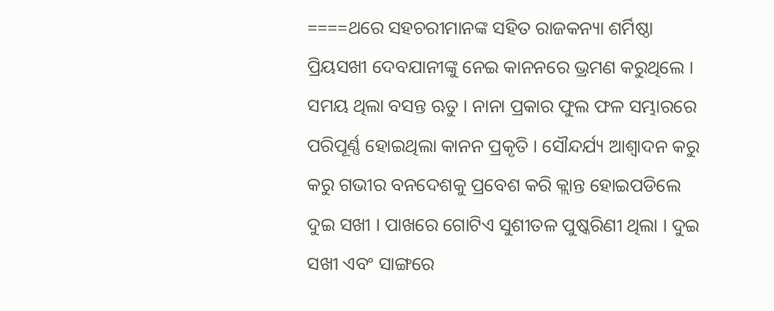====ଥରେ ସହଚରୀମାନଙ୍କ ସହିତ ରାଜକନ୍ୟା ଶର୍ମିଷ୍ଠା ପ୍ରିୟସଖୀ ଦେବଯାନୀଙ୍କୁ ନେଇ କାନନରେ ଭ୍ରମଣ କରୁଥିଲେ । ସମୟ ଥିଲା ବସନ୍ତ ଋତୁ । ନାନା ପ୍ରକାର ଫୁଲ ଫଳ ସମ୍ଭାରରେ ପରିପୂର୍ଣ୍ଣ ହୋଇଥିଲା କାନନ ପ୍ରକୃତି । ସୌନ୍ଦର୍ଯ୍ୟ ଆଶ୍ୱାଦନ କରୁ କରୁ ଗଭୀର ବନଦେଶକୁ ପ୍ରବେଶ କରି କ୍ଲାନ୍ତ ହୋଇପଡିଲେ ଦୁଇ ସଖୀ । ପାଖରେ ଗୋଟିଏ ସୁଶୀତଳ ପୁଷ୍କରିଣୀ ଥିଲା । ଦୁଇ ସଖୀ ଏବଂ ସାଙ୍ଗରେ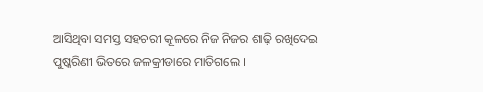ଆସିଥିବା ସମସ୍ତ ସହଚରୀ କୂଳରେ ନିଜ ନିଜର ଶାଢ଼ି ରଖିଦେଇ ପୁଷ୍କରିଣୀ ଭିତରେ ଜଳକ୍ରୀଡାରେ ମାତିଗଲେ ।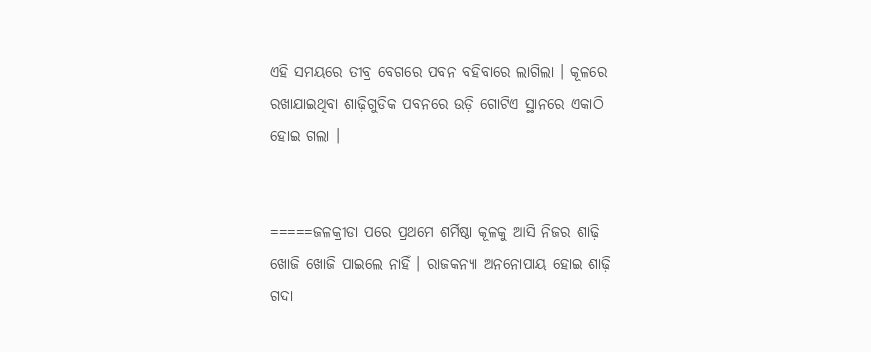ଏହି ସମୟରେ ତୀବ୍ର ବେଗରେ ପବନ ବହିବାରେ ଲାଗିଲା । କୂଳରେ ରଖାଯାଇଥିବା ଶାଢ଼ିଗୁଡିକ ପବନରେ ଉଡ଼ି ଗୋଟିଏ ସ୍ଥାନରେ ଏକାଠି ହୋଇ ଗଲା ।


=====ଜଳକ୍ରୀଡା ପରେ ପ୍ରଥମେ ଶର୍ମିଷ୍ଠା କୂଳକୁ ଆସି ନିଜର ଶାଢ଼ି ଖୋଜି ଖୋଜି ପାଇଲେ ନାହିଁ । ରାଜକନ୍ୟା ଅନନୋପାୟ ହୋଇ ଶାଢ଼ି ଗଦା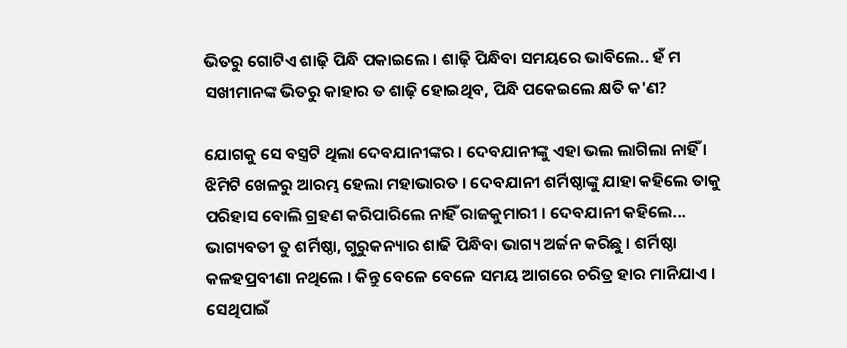ଭିତରୁ ଗୋଟିଏ ଶାଢ଼ି ପିନ୍ଧି ପକାଇଲେ । ଶାଢ଼ି ପିନ୍ଧିବା ସମୟରେ ଭାବିଲେ.. ହଁ ମ ସଖୀମାନଙ୍କ ଭିତରୁ କାହାର ତ ଶାଢ଼ି ହୋଇଥିବ, ପିନ୍ଧି ପକେଇଲେ କ୍ଷତି କ'ଣ?

ଯୋଗକୁ ସେ ବସ୍ତ୍ରଟି ଥିଲା ଦେବଯାନୀଙ୍କର । ଦେବଯାନୀଙ୍କୁ ଏହା ଭଲ ଲାଗିଲା ନାହିଁ । ଝିମିଟି ଖେଳରୁ ଆରମ୍ଭ ହେଲା ମହାଭାରତ । ଦେବଯାନୀ ଶର୍ମିଷ୍ଠାଙ୍କୁ ଯାହା କହିଲେ ତାକୁ ପରିହାସ ବୋଲି ଗ୍ରହଣ କରିପାରିଲେ ନାହିଁ ରାଜକୁମାରୀ । ଦେବଯାନୀ କହିଲେ... ଭାଗ୍ୟବତୀ ତୁ ଶର୍ମିଷ୍ଠା, ଗୁରୁକନ୍ୟାର ଶାଢି ପିନ୍ଧିବା ଭାଗ୍ୟ ଅର୍ଜନ କରିଛୁ । ଶର୍ମିଷ୍ଠା କଳହପ୍ରବୀଣା ନଥିଲେ । କିନ୍ତୁ ବେଳେ ବେଳେ ସମୟ ଆଗରେ ଚରିତ୍ର ହାର ମାନିଯାଏ । ସେଥିପାଇଁ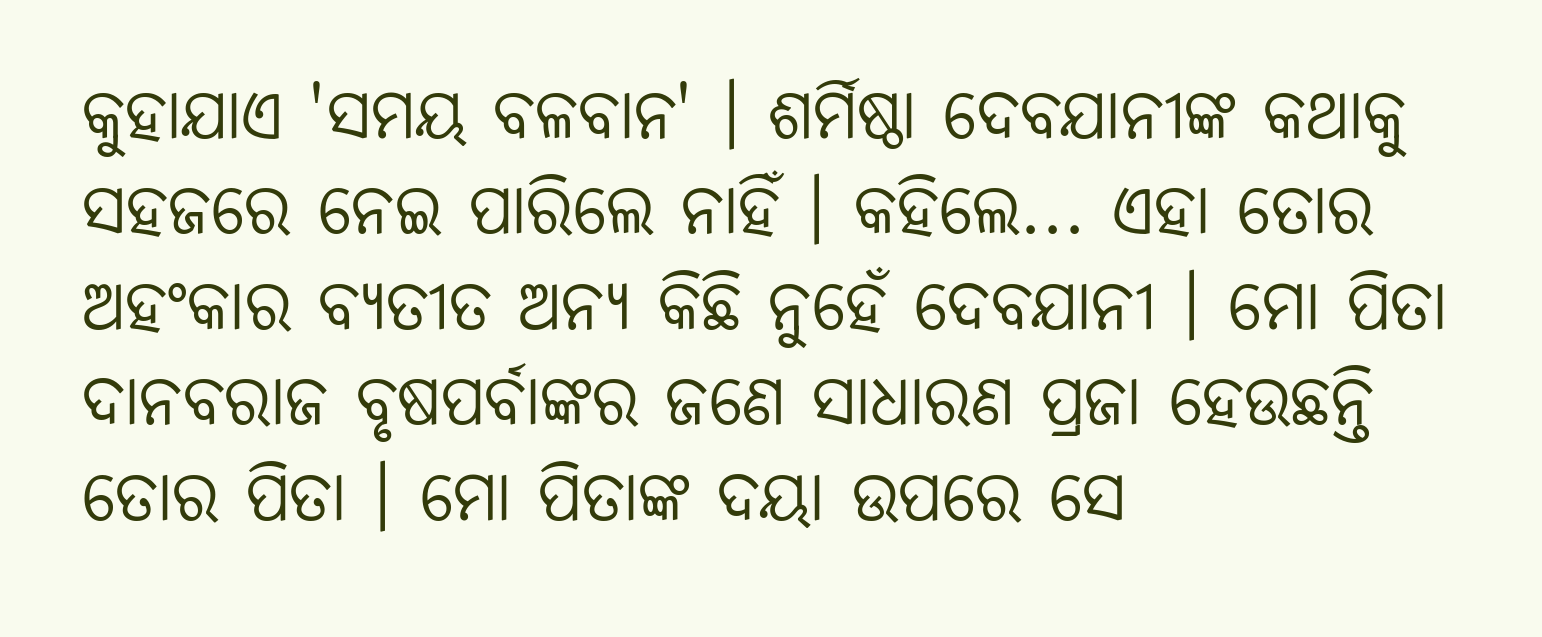କୁହାଯାଏ 'ସମୟ ବଳବାନ' । ଶର୍ମିଷ୍ଠା ଦେବଯାନୀଙ୍କ କଥାକୁ ସହଜରେ ନେଇ ପାରିଲେ ନାହିଁ । କହିଲେ... ଏହା ତୋର ଅହଂକାର ବ୍ୟତୀତ ଅନ୍ୟ କିଛି ନୁହେଁ ଦେବଯାନୀ । ମୋ ପିତା ଦାନବରାଜ ବୃଷପର୍ବାଙ୍କର ଜଣେ ସାଧାରଣ ପ୍ରଜା ହେଉଛନ୍ତି ତୋର ପିତା । ମୋ ପିତାଙ୍କ ଦୟା ଉପରେ ସେ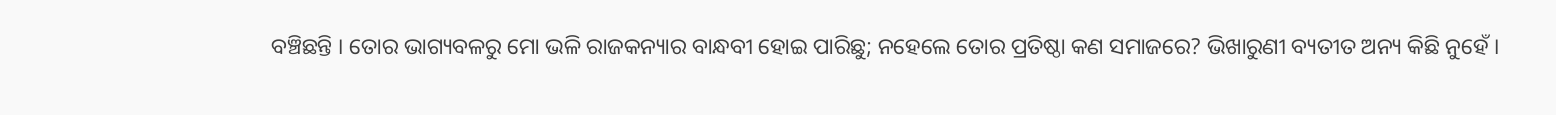ବଞ୍ଚିଛନ୍ତି । ତୋର ଭାଗ୍ୟବଳରୁ‌ ମୋ ଭଳି ରାଜକନ୍ୟାର ବାନ୍ଧବୀ ହୋଇ ପାରିଛୁ; ନହେଲେ ତୋର ପ୍ରତିଷ୍ଠା କଣ ସମାଜରେ? ଭିଖାରୁଣୀ ବ୍ୟତୀତ ଅନ୍ୟ କିଛି ନୁହେଁ ।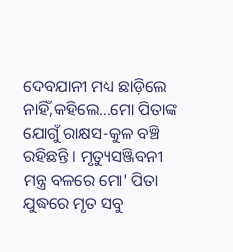ଦେବଯାନୀ ମଧ୍ୟ ଛାଡ଼ିଲେ ନାହିଁ,କହିଲେ...ମୋ ପିତାଙ୍କ ଯୋଗୁଁ ରାକ୍ଷସ-କୁଳ ବଞ୍ଚି ରହିଛନ୍ତି । ମୃତ୍ୟୁସଞ୍ଜିବନୀ ମନ୍ତ୍ର ବଳରେ ମୋ' ପିତା ଯୁଦ୍ଧରେ ମୃତ ସବୁ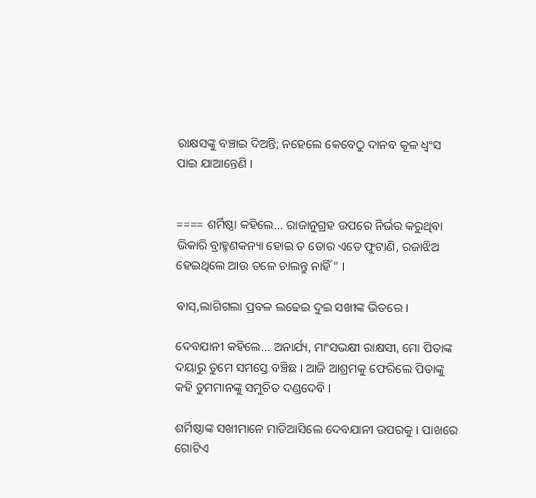ରାକ୍ଷସଙ୍କୁ ବଞ୍ଚାଇ ଦିଅନ୍ତି; ନହେଲେ କେବେଠୁ ଦାନବ କୂଳ ଧ୍ୱଂସ ପାଇ ଯାଆନ୍ତେଣି ।


==== ଶର୍ମିଷ୍ଠା କହିଲେ... ରାଜାନୁଗ୍ରହ ଉପରେ ନିର୍ଭର କରୁଥିବା ଭିକାରି ବ୍ରାହ୍ମଣକନ୍ୟା ହୋଇ ତ ତୋର ଏତେ ଫୁଟାଣି, ରଜାଝିଅ ହେଇଥିଲେ ଆଉ ତଳେ ଚାଲନ୍ତୁ ନାହିଁ" ।

ବାସ୍,ଲାଗିଗଲା ପ୍ରବଳ ଲଢେଇ ଦୁଇ ସଖୀଙ୍କ ଭିତରେ ।

ଦେବଯାନୀ କହିଲେ... ଅନାର୍ଯ୍ୟ, ମାଂସଭକ୍ଷୀ ରାକ୍ଷସୀ, ମୋ ପିତାଙ୍କ ଦୟାରୁ ତୁମେ ସମସ୍ତେ ବଞ୍ଚିଛ । ଆଜି ଆଶ୍ରମକୁ ଫେରିଲେ ପିତାଙ୍କୁ କହି ତୁମମାନଙ୍କୁ ସମୁଚିତ ଦଣ୍ଡଦେବି ।

ଶର୍ମିଷ୍ଠାଙ୍କ ସଖୀମାନେ ମାଡିଆସିଲେ ଦେବଯାନୀ ଉପରକୁ । ପାଖରେ ଗୋଟିଏ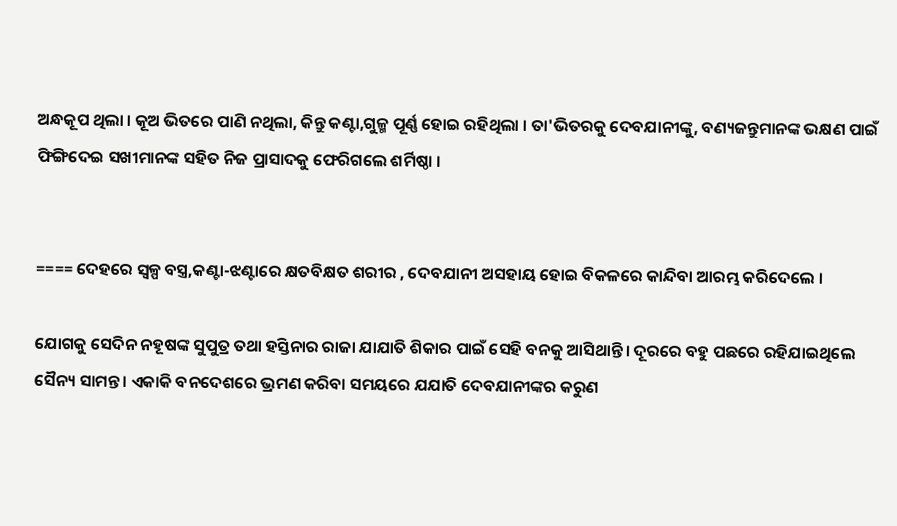ଅନ୍ଧକୂପ ଥିଲା । କୂଅ ଭିତରେ ପାଣି ନଥିଲା, କିନ୍ତୁ କଣ୍ଟା,ଗୁଳ୍ମ ପୂର୍ଣ୍ଣ ହୋଇ ରହିଥିଲା । ତା'ଭିତରକୁ ଦେବଯାନୀଙ୍କୁ, ବଣ୍ୟଜନ୍ତୁମାନଙ୍କ ଭକ୍ଷଣ ପାଇଁ ଫିଙ୍ଗିଦେଇ ସଖୀମାନଙ୍କ ସହିତ ନିଜ ପ୍ରାସାଦକୁ ଫେରିଗଲେ ଶର୍ମିଷ୍ଠା ।


==== ଦେହରେ ସ୍ୱଳ୍ପ ବସ୍ତ୍ର,କଣ୍ଟା-ଝଣ୍ଟାରେ କ୍ଷତବିକ୍ଷତ ଶରୀର , ଦେବଯାନୀ ଅସହାୟ ହୋଇ ବିକଳରେ କାନ୍ଦିବା ଆରମ୍ଭ କରିଦେଲେ ।

ଯୋଗକୁ ସେଦିନ ନହୂଷଙ୍କ ସୁପୁତ୍ର ତଥା ହସ୍ତିନାର ରାଜା ଯାଯାତି ଶିକାର ପାଇଁ ସେହି ବନକୁ ଆସିଥାନ୍ତି । ଦୂରରେ ବହୁ ପଛରେ ରହିଯାଇଥିଲେ ସୈନ୍ୟ ସାମନ୍ତ । ଏକାକି ବନଦେଶରେ ଭ୍ରମଣ କରିବା ସମୟରେ ଯଯାତି ଦେବଯାନୀଙ୍କର କରୁଣ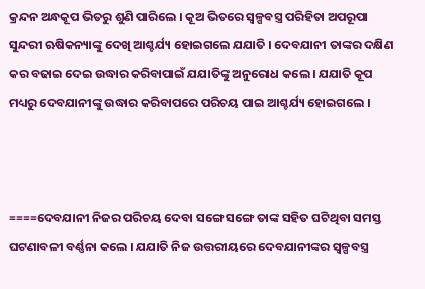କ୍ରନ୍ଦନ ଅନ୍ଧକୂପ ଭିତରୁ ଶୁଣି ପାରିଲେ । କୂଅ ଭିତରେ ସ୍ୱଳ୍ପବସ୍ତ୍ର ପରିହିତା ଅପରୂପା ସୁନ୍ଦରୀ ଋଷିକନ୍ୟାଙ୍କୁ ଦେଖି ଆଶ୍ଚର୍ଯ୍ୟ ହୋଇଗଲେ ଯଯାତି । ଦେବଯାନୀ ତାଙ୍କର ଦକ୍ଷିଣ କର ବଢାଇ ଦେଇ ଉଦ୍ଧାର କରିବାପାଇଁ ଯଯାତିଙ୍କୁ ଅନୁରୋଧ କଲେ । ଯଯାତି କୂପ ମଧ୍ୟରୁ ଦେବଯାନୀଙ୍କୁ ଉଦ୍ଧାର କରିବାପରେ ପରିଚୟ ପାଇ ଆଶ୍ଚର୍ଯ୍ୟ ହୋଇଗଲେ ।



====ଦେବଯାନୀ ନିଜର ପରିଚୟ ଦେବା ସଙ୍ଗେ ସଙ୍ଗେ ତାଙ୍କ ସହିତ ଘଟିଥିବା ସମସ୍ତ ଘଟଣାବଳୀ ବର୍ଣ୍ଣନା କଲେ । ଯଯାତି ନିଜ ଉତ୍ତରୀୟରେ ଦେବଯାନୀଙ୍କର ସ୍ୱଳ୍ପବସ୍ତ୍ର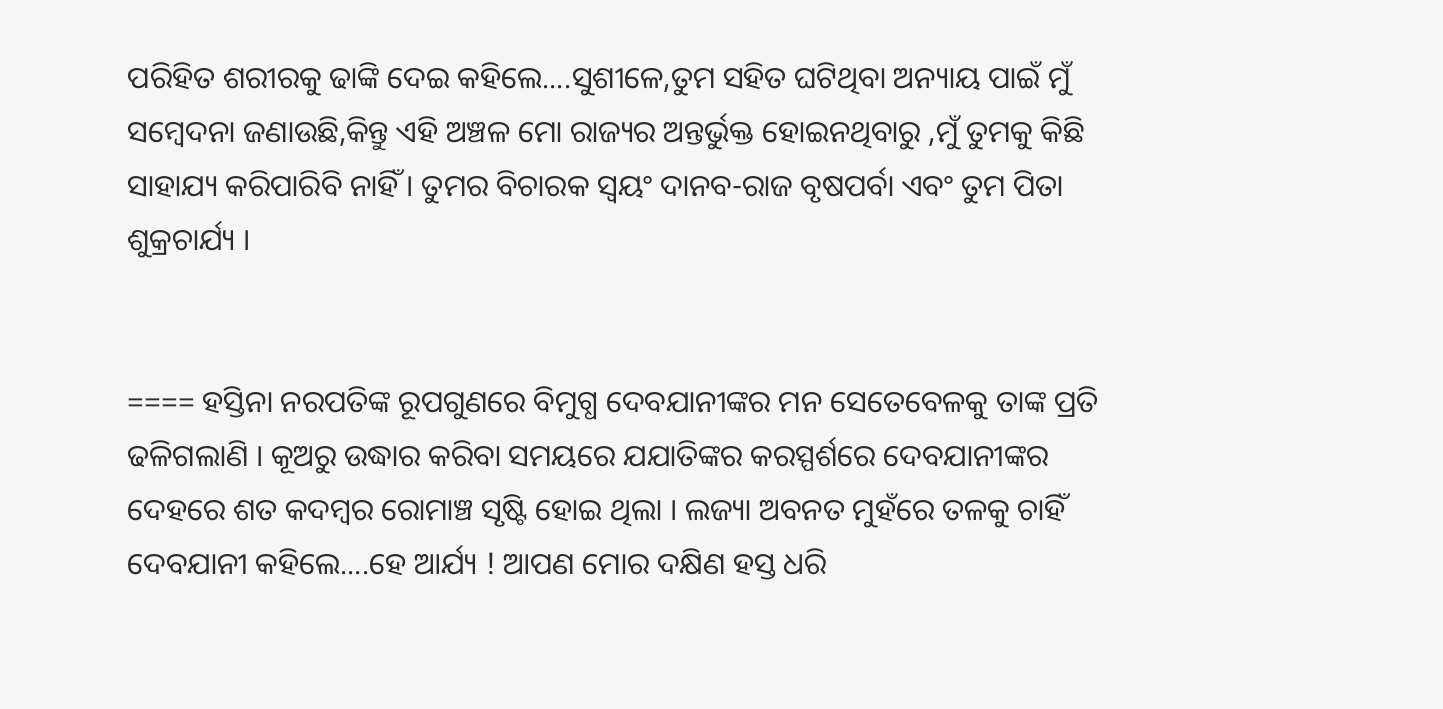ପରିହିତ ଶରୀରକୁ ଢାଙ୍କି ଦେଇ କହିଲେ....ସୁଶୀଳେ,ତୁମ ସହିତ ଘଟିଥିବା ଅନ୍ୟାୟ ପାଇଁ ମୁଁ ସମ୍ବେଦନା ଜଣାଉଛି,କିନ୍ତୁ ଏହି ଅଞ୍ଚଳ ମୋ ରାଜ୍ୟର ଅନ୍ତର୍ଭୁକ୍ତ ହୋଇନଥିବାରୁ ,ମୁଁ ତୁମକୁ କିଛି ସାହାଯ୍ୟ କରିପାରିବି ନାହିଁ । ତୁମର ବିଚାରକ ସ୍ୱୟଂ ଦାନବ-ରାଜ ବୃଷପର୍ବା ଏବଂ ତୁମ ପିତା ଶୁକ୍ରଚାର୍ଯ୍ୟ ।


==== ହସ୍ତିନା ନରପତିଙ୍କ ରୂପଗୁଣରେ ବିମୁଗ୍ଧ ଦେବଯାନୀଙ୍କର ମନ ସେତେବେଳକୁ ତାଙ୍କ ପ୍ରତି ଢଳିଗଲାଣି । କୂଅରୁ ଉଦ୍ଧାର କରିବା ସମୟରେ ଯଯାତିଙ୍କର କରସ୍ପର୍ଶରେ‌ ଦେବଯାନୀଙ୍କର ଦେହରେ ଶତ କଦମ୍ବର ରୋମାଞ୍ଚ ସୃଷ୍ଟି ହୋଇ ଥିଲା । ଲଜ୍ୟା ଅବନତ ମୁହଁରେ ତଳକୁ ଚାହିଁ ଦେବଯାନୀ କହିଲେ....ହେ ଆର୍ଯ୍ୟ ! ଆପଣ ମୋର ଦକ୍ଷିଣ ହସ୍ତ ଧରି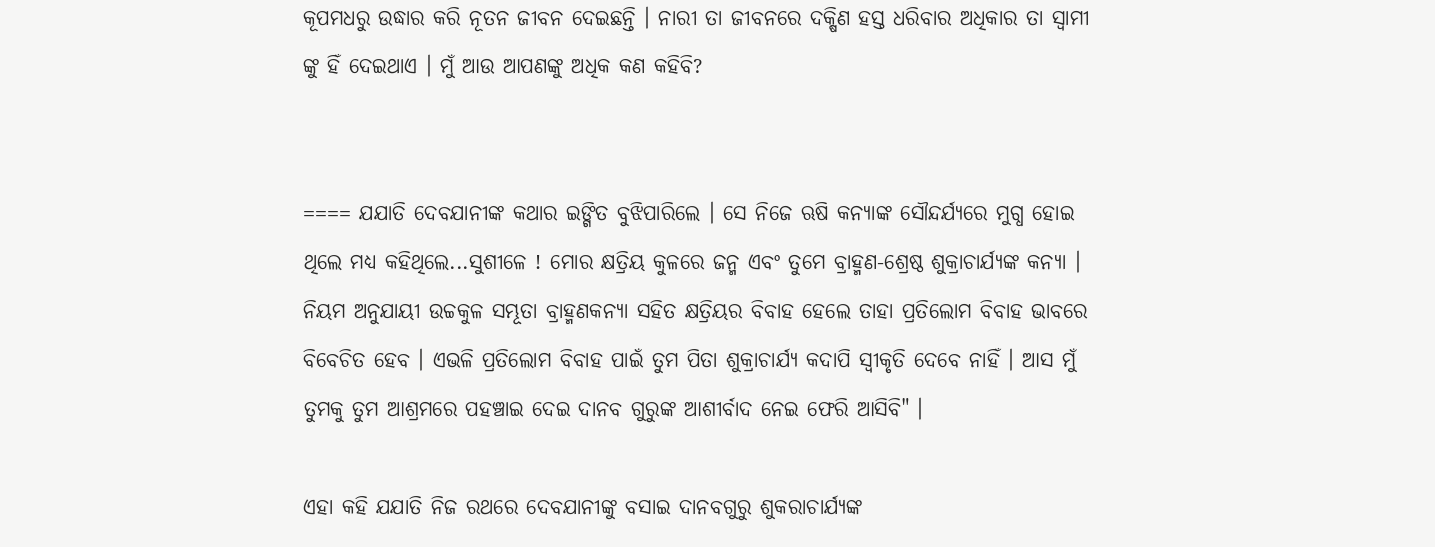କୂପମଧରୁ ଉଦ୍ଧାର କରି ନୂତନ ଜୀବନ ଦେଇଛନ୍ତି । ନାରୀ ତା ଜୀବନରେ ଦକ୍ଷିଣ ହସ୍ତ ଧରିବାର ଅଧିକାର ତା ସ୍ୱାମୀ ଙ୍କୁ ହିଁ ଦେଇଥାଏ । ମୁଁ ଆଉ ଆପଣଙ୍କୁ ଅଧିକ କଣ କହିବି?


==== ଯଯାତି ଦେବଯାନୀଙ୍କ କଥାର ଇଙ୍ଗିତ ବୁଝିପାରିଲେ । ସେ ନିଜେ ଋଷି କନ୍ୟାଙ୍କ ସୌନ୍ଦର୍ଯ୍ୟରେ ମୁଗ୍ଧ ହୋଇ ଥିଲେ ମଧ୍ୟ କ‌ହିଥିଲେ...ସୁଶୀଳେ ! ମୋର କ୍ଷତ୍ରିୟ କୁଳରେ ଜନ୍ମ ଏବଂ ତୁମେ ବ୍ରାହ୍ମଣ-ଶ୍ରେଷ୍ଠ ଶୁକ୍ରାଚାର୍ଯ୍ୟଙ୍କ କନ୍ୟା । ନିୟମ ଅନୁଯାୟୀ ଉଚ୍ଚକୁଳ ସମ୍ଭୂତା ବ୍ରାହ୍ମଣକନ୍ୟା ସହିତ କ୍ଷତ୍ରିୟର ବିବାହ ହେଲେ ତାହା ପ୍ରତିଲୋମ ବିବାହ ଭାବରେ ବିବେଚିତ ହେବ । ଏଭଳି ପ୍ରତିଲୋମ ବିବାହ ପାଇଁ ତୁମ ପିତା ଶୁକ୍ରାଚାର୍ଯ୍ୟ କଦାପି ସ୍ଵୀକୃତି ଦେବେ ନାହିଁ । ଆସ ମୁଁ ତୁମକୁ ତୁମ ଆଶ୍ରମରେ ପହଞ୍ଚାଇ ଦେଇ ଦାନବ ଗୁରୁଙ୍କ ଆଶୀର୍ବାଦ ନେଇ ଫେରି ଆସିବି" ।

ଏହା କହି ଯଯାତି ନିଜ ରଥରେ ଦେବଯାନୀଙ୍କୁ ବସାଇ ଦାନବଗୁରୁ ଶୁକରାଚାର୍ଯ୍ୟଙ୍କ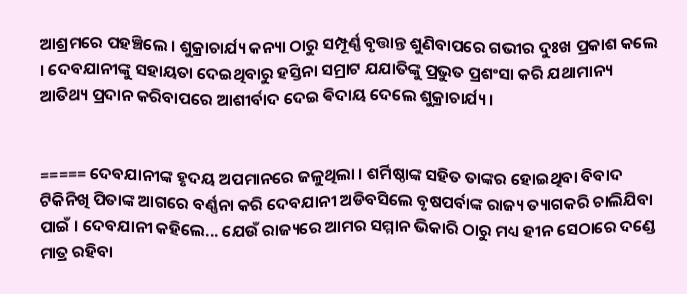ଆଶ୍ରମରେ ପହଞ୍ଚିଲେ । ଶୁକ୍ରାଚାର୍ଯ୍ୟ କନ୍ୟା ଠାରୁ ସମ୍ପୂର୍ଣ୍ଣ ବୃତ୍ତାନ୍ତ ଶୁଣିବାପରେ ଗଭୀର ଦୁଃଖ ପ୍ରକାଶ କଲେ । ଦେବଯାନୀଙ୍କୁ ସହାୟତା ଦେଇଥିବାରୁ ହସ୍ତିନା ସମ୍ରାଟ ଯଯାତିଙ୍କୁ ପ୍ରଭୁତ ପ୍ରଶଂସା କରି ଯଥାମାନ୍ୟ ଆତିଥ୍ୟ ପ୍ରଦାନ କରିବାପରେ ଆଶୀର୍ବାଦ ଦେଇ ଵିଦାୟ ଦେଲେ ଶୁକ୍ରାଚାର୍ଯ୍ୟ ।


===== ଦେବଯାନୀଙ୍କ ହୃଦୟ ଅପମାନରେ ଜଳୁଥିଲା । ଶର୍ମିଷ୍ଠାଙ୍କ ସହିତ ତାଙ୍କର ହୋଇଥିବା ବିବାଦ ଟିକିନିଖି ପିତାଙ୍କ ଆଗରେ ବର୍ଣ୍ଣନା କରି ଦେବଯାନୀ ଅଡିବସିଲେ ବୃଷପର୍ବାଙ୍କ ରାଜ୍ୟ ତ୍ୟାଗକରି ଚାଲିଯିବା ପାଇଁ । ଦେବଯାନୀ କହିଲେ... ଯେଉଁ ରାଜ୍ୟରେ ଆମର ସମ୍ମାନ ଭିକାରି ଠାରୁ ମଧ୍ୟ ହୀନ ସେଠାରେ ଦଣ୍ଡେ ମାତ୍ର ରହିବା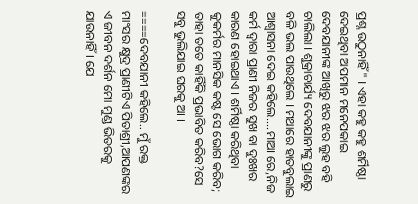ପ୍ରଶ୍ନ ଉଠୁନାହିଁ" । ଏହା କହୁ କହୁ ଶର୍ମିଷ୍ଠା ଦେଇଥିବା ଅପମାନ ମନେପକାଇ ଦେବଯାନୀଙ୍କ ଆଖିରୁ ଝର ଝର ଲୁହ ବହି ଚାଲିଲା । ଶୁକ୍ରାଚାର୍ଯ୍ୟ ଦେବଯାନୀଙ୍କୁ ପ୍ରାଣରୁ ବଳି ଭଲ ପାଉଥିଲେ । ମଥାରେ ହାତବୁଲାଇ ଆଶ୍ଵାସନା ଦେଇ କହିଲେ....ମାଆ ରେ,ନିଜ କର୍ମ ଦ୍ୱାରା ପ୍ରାଣୀ ନିଜର ସୁଖ ବା ଦୁଃଖର କାରଣ ହୋଇଥାଏ । ଶର୍ମିଷ୍ଠା କରିଥିବା କୁକର୍ମର ମାନସିକ କଷ୍ଟ ସେ ଭୋଗ କରିବ; ତାହା ତତେ କାହିଁକି ପ୍ରଭାବିତ କରିବ?ସେ ସବୁ ଭୁଲିଯାଇ ଘରକୁ ଆ ।

====ଦେବଯାନୀ କହିଲେ.. ମୁଁ ରକ୍ତ ମାଂସର କ୍ଷୁଦ୍ର ପ୍ରାଣୀଟିଏ ପିତାଶ୍ରୀ,ଆପଣଙ୍କର ଏ ଜୀବନ ଦର୍ଶନ ମୋ ମୁଣ୍ଡ ଭିତରକୁ ଯାଉନାହିଁ । ଯେ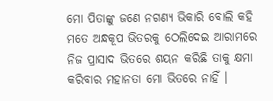ମୋ ପିତାଙ୍କୁ ଜଣେ ନଗଣ୍ୟ ଭିକାରି ବୋଲି କହି ମତେ ଅନ୍ଧକୂପ ଭିତରକୁ ଠେଲିଦେଇ ଆରାମରେ ନିଜ ପ୍ରାସାଦ ଭିତରେ ଶୟନ କରିଛି ତାକୁ କ୍ଷମା କରିବାର ମହାନତା ମୋ ଭିତରେ ନାହିଁ ।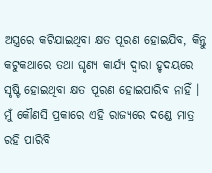ଅସ୍ତ୍ରରେ କଟିଯାଇଥିବା କ୍ଷତ ପୂରଣ ହୋଇଯିବ, କିନ୍ତୁ କଟୁକଥାରେ ତଥା ଘୃଣ୍ୟ କାର୍ଯ୍ୟ ଦ୍ୱାରା ହୃଦୟରେ ସୃଷ୍ଟି ହୋଇଥିବା କ୍ଷତ ପୂରଣ ହୋଇପାରିବ ନାହିଁ । ମୁଁ କୌଣସି ପ୍ରକାରେ ଏହି ରାଜ୍ୟରେ ଦଣ୍ଡେ ମାତ୍ର ରହି ପାରିବି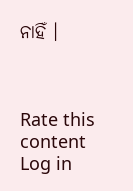ନାହିଁ ।



Rate this content
Log in